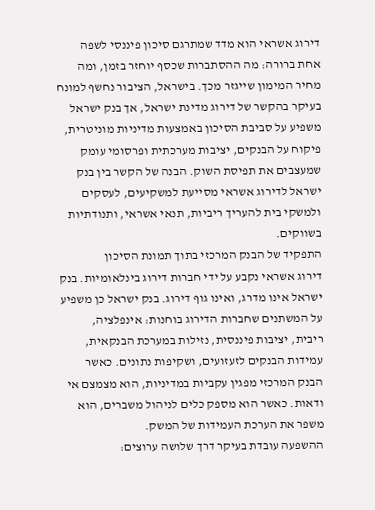דירוג אשראי הוא מדד שמתרגם סיכון פיננסי לשפה אחת ברורה: מה ההסתברות שכסף יוחזר בזמן, ומה מחיר המימון שייגזר מכך. בישראל, הציבור נחשף למונח בעיקר בהקשר של דירוג מדינת ישראל, אך בנק ישראל משפיע על סביבת הסיכון באמצעות מדיניות מוניטרית, פיקוח על הבנקים, יציבות מערכתית ופרסומי עומק שמעצבים את תפיסת השוק. הבנה של הקשר בין בנק ישראל לדירוג אשראי מסייעת למשקיעים, לעסקים ולמשקי בית להעריך ריביות, תנאי אשראי, ותנודתיות בשווקים.
התפקיד של הבנק המרכזי בתוך תמונת הסיכון
דירוג אשראי נקבע על ידי חברות דירוג בינלאומיות. בנק ישראל אינו מדרג, ואינו גוף דירוג. בנק ישראל כן משפיע על המשתנים שחברות הדירוג בוחנות: אינפלציה, ריבית, יציבות פיננסית, נזילות במערכת הבנקאית, עמידות הבנקים לזעזועים, ושקיפות נתונים. כאשר הבנק המרכזי מפגין עקביות במדיניות, הוא מצמצם אי ודאות. כאשר הוא מספק כלים לניהול משברים, הוא משפר את הערכת העמידות של המשק.
ההשפעה עובדת בעיקר דרך שלושה ערוצים: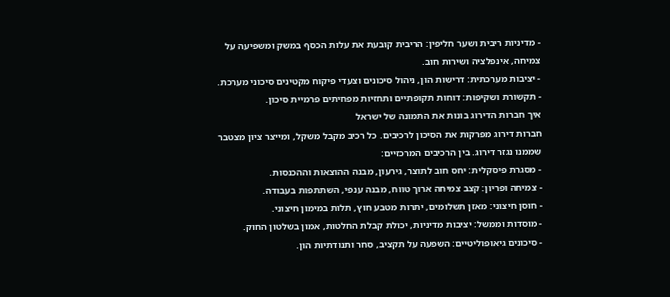- מדיניות ריבית ושער חליפין: הריבית קובעת את עלות הכסף במשק ומשפיעה על צמיחה, אינפלציה ושירות חוב.
- יציבות מערכתית: דרישות הון, ניהול סיכונים וצעדי פיקוח מקטינים סיכוני מערכת.
- תקשורת ושקיפות: דוחות תקופתיים ותחזיות מפחיתים פרמיית סיכון.
איך חברות הדירוג בונות את התמונה של ישראל
חברות דירוג מפרקות את הסיכון לרכיבים. כל רכיב מקבל משקל, ומייצר ציון מצטבר שממנו נגזר דירוג. בין הרכיבים המרכזיים:
- מסגרת פיסקלית: יחס חוב לתוצר, גירעון, מבנה ההוצאות וההכנסות.
- צמיחה ופריון: קצב צמיחה ארוך טווח, מבנה ענפי, השתתפות בעבודה.
- חוסן חיצוני: מאזן תשלומים, יתרות מטבע חוץ, תלות במימון חיצוני.
- מוסדות וממשל: יציבות מדיניות, יכולת קבלת החלטות, אמון בשלטון החוק.
- סיכונים גיאופוליטיים: השפעה על תקציב, סחר ותנודתיות הון.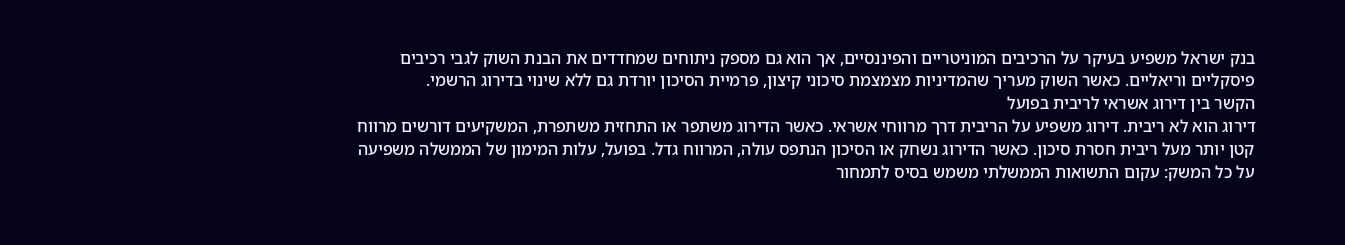בנק ישראל משפיע בעיקר על הרכיבים המוניטריים והפיננסיים, אך הוא גם מספק ניתוחים שמחדדים את הבנת השוק לגבי רכיבים פיסקליים וריאליים. כאשר השוק מעריך שהמדיניות מצמצמת סיכוני קיצון, פרמיית הסיכון יורדת גם ללא שינוי בדירוג הרשמי.
הקשר בין דירוג אשראי לריבית בפועל
דירוג הוא לא ריבית. דירוג משפיע על הריבית דרך מרווחי אשראי. כאשר הדירוג משתפר או התחזית משתפרת, המשקיעים דורשים מרווח קטן יותר מעל ריבית חסרת סיכון. כאשר הדירוג נשחק או הסיכון הנתפס עולה, המרווח גדל. בפועל, עלות המימון של הממשלה משפיעה על כל המשק: עקום התשואות הממשלתי משמש בסיס לתמחור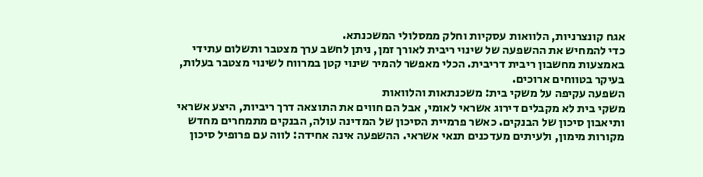אגח קונצרניות, הלוואות עסקיות וחלק ממסלולי המשכנתא.
כדי להמחיש את ההשפעה של שינוי ריבית לאורך זמן, ניתן לחשב ערך מצטבר ותשלום עתידי באמצעות מחשבון ריבית דריבית. הכלי מאפשר להמיר שינוי קטן במרווח לשינוי מצטבר בעלות, בעיקר בטווחים ארוכים.
השפעה עקיפה על משקי בית: משכנתאות והלוואות
משקי בית לא מקבלים דירוג אשראי לאומי, אבל הם חווים את התוצאה דרך ריביות, היצע אשראי ותיאבון סיכון של הבנקים. כאשר פרמיית הסיכון של המדינה עולה, הבנקים מתמחרים מחדש מקורות מימון, ולעיתים מעדכנים תנאי אשראי. ההשפעה אינה אחידה: לווה עם פרופיל סיכון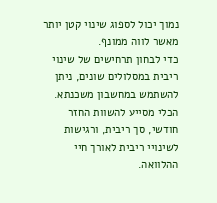נמוך יכול לספוג שינוי קטן יותר מאשר לווה ממונף.
כדי לבחון תרחישים של שינוי ריבית במסלולים שונים, ניתן להשתמש במחשבון משכנתא. הכלי מסייע להשוות החזר חודשי, סך ריבית, ורגישות לשינויי ריבית לאורך חיי ההלוואה.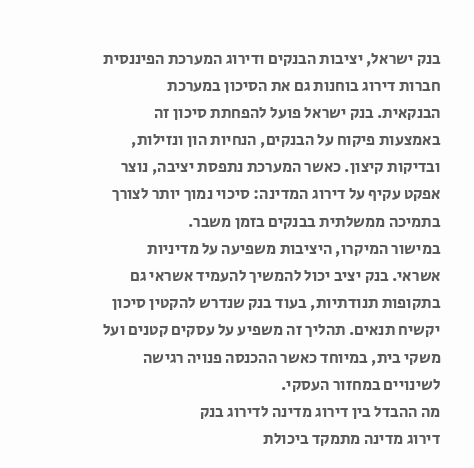בנק ישראל, יציבות הבנקים ודירוג המערכת הפיננסית
חברות דירוג בוחנות גם את הסיכון במערכת הבנקאית. בנק ישראל פועל להפחתת סיכון זה באמצעות פיקוח על הבנקים, הנחיות הון ונזילות, ובדיקות קיצון. כאשר המערכת נתפסת יציבה, נוצר אפקט עקיף על דירוג המדינה: סיכוי נמוך יותר לצורך בתמיכה ממשלתית בבנקים בזמן משבר.
במישור המיקרו, היציבות משפיעה על מדיניות אשראי. בנק יציב יכול להמשיך להעמיד אשראי גם בתקופות תנודתיות, בעוד בנק שנדרש להקטין סיכון יקשיח תנאים. תהליך זה משפיע על עסקים קטנים ועל משקי בית, במיוחד כאשר ההכנסה פנויה רגישה לשינויים במחזור העסקי.
מה ההבדל בין דירוג מדינה לדירוג בנק
דירוג מדינה מתמקד ביכולת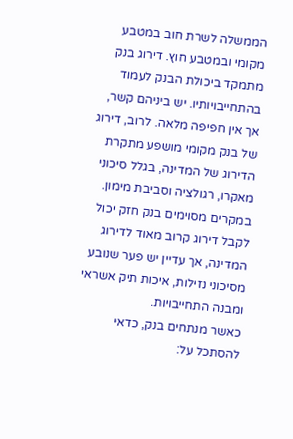הממשלה לשרת חוב במטבע מקומי ובמטבע חוץ. דירוג בנק מתמקד ביכולת הבנק לעמוד בהתחייבויותיו. יש ביניהם קשר, אך אין חפיפה מלאה. לרוב, דירוג של בנק מקומי מושפע מתקרת הדירוג של המדינה, בגלל סיכוני מאקרו, רגולציה וסביבת מימון. במקרים מסוימים בנק חזק יכול לקבל דירוג קרוב מאוד לדירוג המדינה, אך עדיין יש פער שנובע מסיכוני נזילות, איכות תיק אשראי ומבנה התחייבויות.
כאשר מנתחים בנק, כדאי להסתכל על: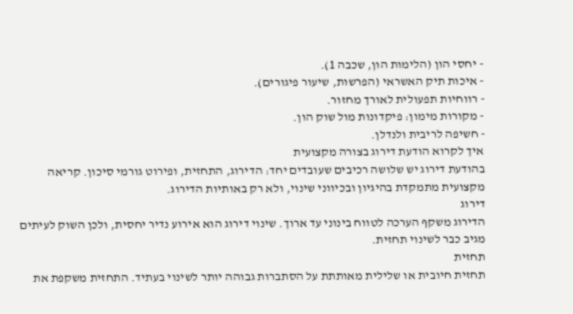- יחסי הון (הלימות הון, שכבה 1).
- איכות תיק האשראי (הפרשות, שיעור פיגורים).
- רווחיות תפעולית לאורך מחזור.
- מקורות מימון: פיקדונות מול שוק הון.
- חשיפה לריבית ולנדלן.
איך לקרוא הודעת דירוג בצורה מקצועית
בהודעת דירוג יש שלושה רכיבים שעובדים יחד: הדירוג, התחזית, ופירוט גורמי סיכון. קריאה מקצועית מתמקדת בהיגיון ובכיווני שינוי, ולא רק באותיות הדירוג.
דירוג
הדירוג משקף הערכה לטווח בינוני עד ארוך. שינוי דירוג הוא אירוע נדיר יחסית, ולכן השוק לעיתים מגיב כבר לשינוי תחזית.
תחזית
תחזית חיובית או שלילית מאותתת על הסתברות גבוהה יותר לשינוי בעתיד. התחזית משקפת את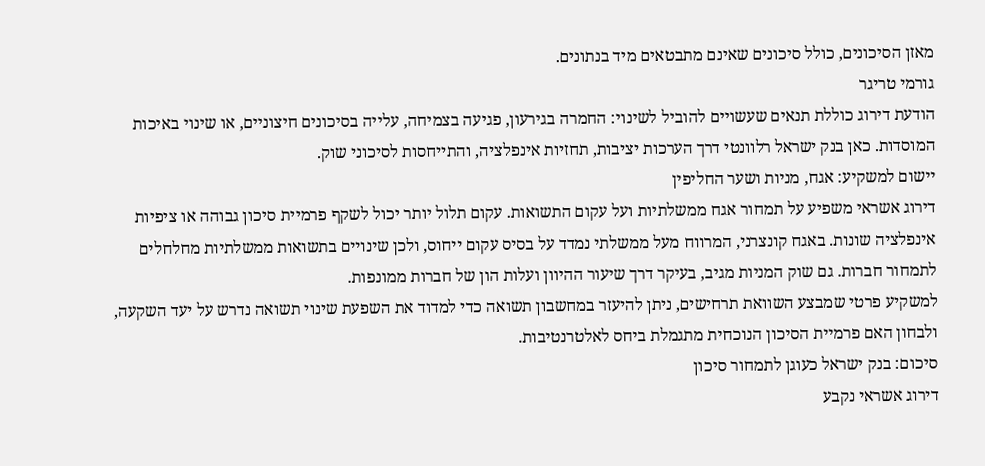מאזן הסיכונים, כולל סיכונים שאינם מתבטאים מיד בנתונים.
גורמי טריגר
הודעת דירוג כוללת תנאים שעשויים להוביל לשינוי: החמרה בגירעון, פגיעה בצמיחה, עלייה בסיכונים חיצוניים, או שינוי באיכות המוסדות. כאן בנק ישראל רלוונטי דרך הערכות יציבות, תחזיות אינפלציה, והתייחסות לסיכוני שוק.
יישום למשקיע: אגח, מניות ושער החליפין
דירוג אשראי משפיע על תמחור אגח ממשלתיות ועל עקום התשואות. עקום תלול יותר יכול לשקף פרמיית סיכון גבוהה או ציפיות אינפלציה שונות. באגח קונצרני, המרווח מעל ממשלתי נמדד על בסיס עקום ייחוס, ולכן שינויים בתשואות ממשלתיות מחלחלים לתמחור חברות. גם שוק המניות מגיב, בעיקר דרך שיעור ההיוון ועלות הון של חברות ממונפות.
למשקיע פרטי שמבצע השוואת תרחישים, ניתן להיעזר במחשבון תשואה כדי למדוד את השפעת שינוי תשואה נדרש על יעד השקעה, ולבחון האם פרמיית הסיכון הנוכחית מתגמלת ביחס לאלטרנטיבות.
סיכום: בנק ישראל כעוגן לתמחור סיכון
דירוג אשראי נקבע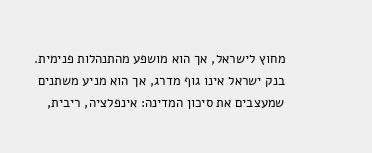מחוץ לישראל, אך הוא מושפע מהתנהלות פנימית. בנק ישראל אינו גוף מדרג, אך הוא מניע משתנים שמעצבים את סיכון המדינה: אינפלציה, ריבית,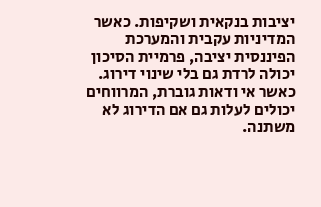יציבות בנקאית ושקיפות. כאשר המדיניות עקבית והמערכת הפיננסית יציבה, פרמיית הסיכון יכולה לרדת גם בלי שינוי דירוג. כאשר אי ודאות גוברת, המרווחים יכולים לעלות גם אם הדירוג לא משתנה.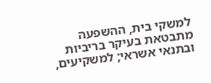למשקי בית, ההשפעה מתבטאת בעיקר בריביות ובתנאי אשראי; למשקיעים,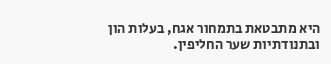היא מתבטאת בתמחור אגח, בעלות הון ובתנודתיות שער החליפין.